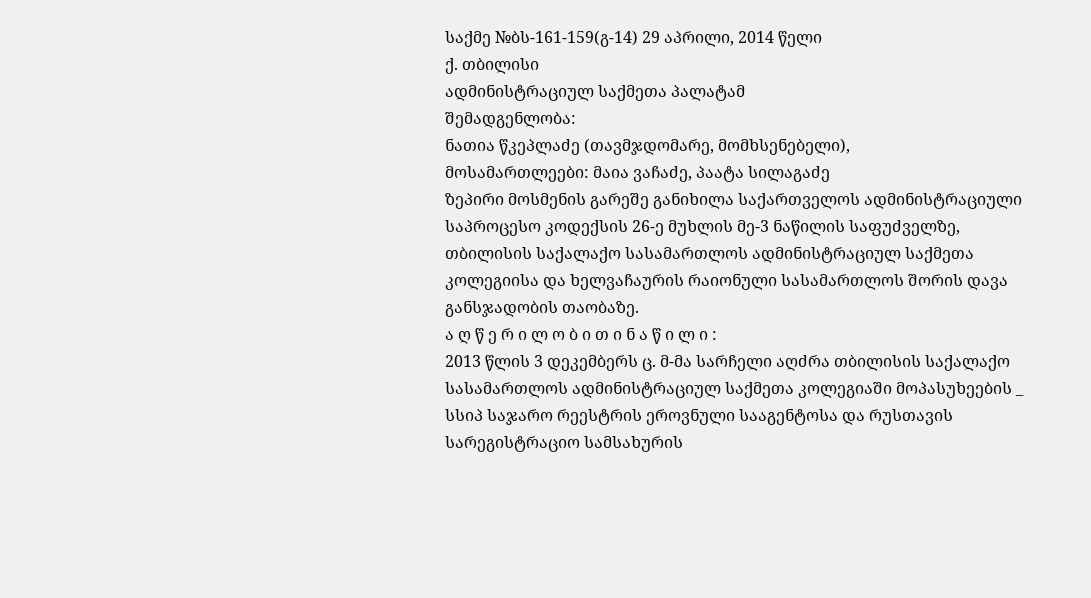საქმე №ბს-161-159(გ-14) 29 აპრილი, 2014 წელი
ქ. თბილისი
ადმინისტრაციულ საქმეთა პალატამ
შემადგენლობა:
ნათია წკეპლაძე (თავმჯდომარე, მომხსენებელი),
მოსამართლეები: მაია ვაჩაძე, პაატა სილაგაძე
ზეპირი მოსმენის გარეშე განიხილა საქართველოს ადმინისტრაციული საპროცესო კოდექსის 26-ე მუხლის მე-3 ნაწილის საფუძველზე, თბილისის საქალაქო სასამართლოს ადმინისტრაციულ საქმეთა კოლეგიისა და ხელვაჩაურის რაიონული სასამართლოს შორის დავა განსჯადობის თაობაზე.
ა ღ წ ე რ ი ლ ო ბ ი თ ი ნ ა წ ი ლ ი :
2013 წლის 3 დეკემბერს ც. მ-მა სარჩელი აღძრა თბილისის საქალაქო სასამართლოს ადმინისტრაციულ საქმეთა კოლეგიაში მოპასუხეების _ სსიპ საჯარო რეესტრის ეროვნული სააგენტოსა და რუსთავის სარეგისტრაციო სამსახურის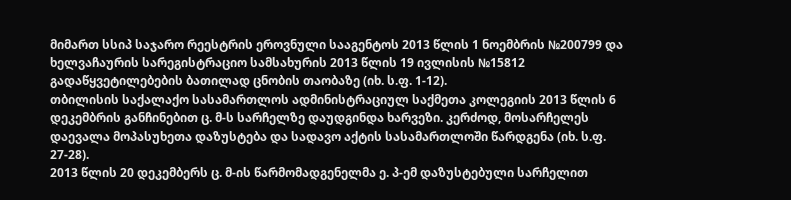მიმართ სსიპ საჯარო რეესტრის ეროვნული სააგენტოს 2013 წლის 1 ნოემბრის №200799 და ხელვაჩაურის სარეგისტრაციო სამსახურის 2013 წლის 19 ივლისის №15812 გადაწყვეტილებების ბათილად ცნობის თაობაზე (იხ. ს.ფ. 1-12).
თბილისის საქალაქო სასამართლოს ადმინისტრაციულ საქმეთა კოლეგიის 2013 წლის 6 დეკემბრის განჩინებით ც. მ-ს სარჩელზე დაუდგინდა ხარვეზი. კერძოდ, მოსარჩელეს დაევალა მოპასუხეთა დაზუსტება და სადავო აქტის სასამართლოში წარდგენა (იხ. ს.ფ. 27-28).
2013 წლის 20 დეკემბერს ც. მ-ის წარმომადგენელმა ე. პ-ემ დაზუსტებული სარჩელით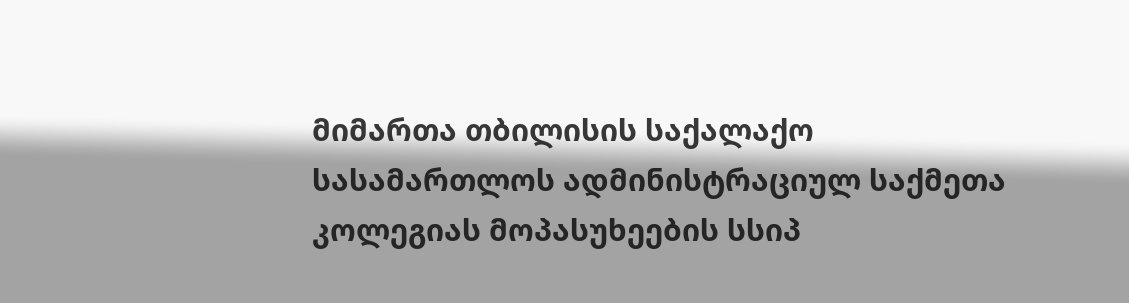მიმართა თბილისის საქალაქო სასამართლოს ადმინისტრაციულ საქმეთა კოლეგიას მოპასუხეების სსიპ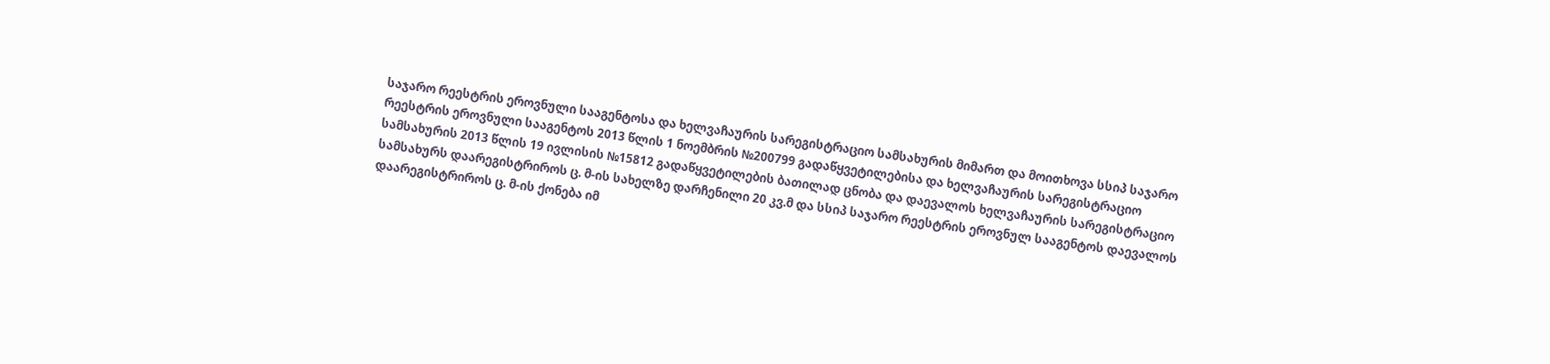საჯარო რეესტრის ეროვნული სააგენტოსა და ხელვაჩაურის სარეგისტრაციო სამსახურის მიმართ და მოითხოვა სსიპ საჯარო რეესტრის ეროვნული სააგენტოს 2013 წლის 1 ნოემბრის №200799 გადაწყვეტილებისა და ხელვაჩაურის სარეგისტრაციო სამსახურის 2013 წლის 19 ივლისის №15812 გადაწყვეტილების ბათილად ცნობა და დაევალოს ხელვაჩაურის სარეგისტრაციო სამსახურს დაარეგისტრიროს ც. მ-ის სახელზე დარჩენილი 20 კვ.მ და სსიპ საჯარო რეესტრის ეროვნულ სააგენტოს დაევალოს დაარეგისტრიროს ც. მ-ის ქონება იმ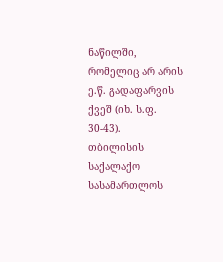ნაწილში, რომელიც არ არის ე.წ. გადაფარვის ქვეშ (იხ. ს.ფ. 30-43).
თბილისის საქალაქო სასამართლოს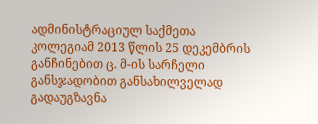ადმინისტრაციულ საქმეთა კოლეგიამ 2013 წლის 25 დეკემბრის განჩინებით ც. მ-ის სარჩელი განსჯადობით განსახილველად გადაუგზავნა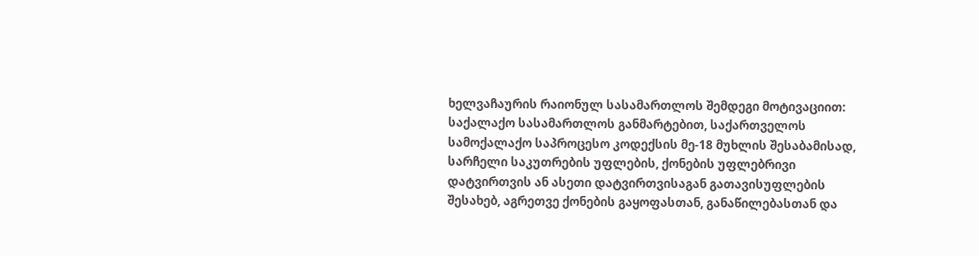ხელვაჩაურის რაიონულ სასამართლოს შემდეგი მოტივაციით:
საქალაქო სასამართლოს განმარტებით, საქართველოს სამოქალაქო საპროცესო კოდექსის მე-18 მუხლის შესაბამისად, სარჩელი საკუთრების უფლების, ქონების უფლებრივი დატვირთვის ან ასეთი დატვირთვისაგან გათავისუფლების შესახებ, აგრეთვე ქონების გაყოფასთან, განაწილებასთან და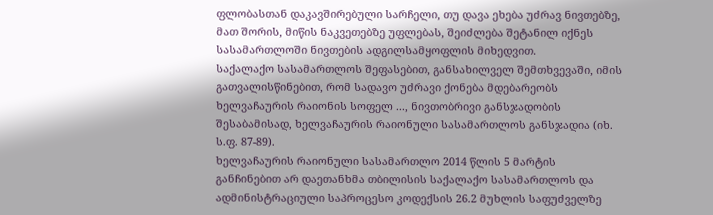ფლობასთან დაკავშირებული სარჩელი, თუ დავა ეხება უძრავ ნივთებზე, მათ შორის, მიწის ნაკვეთებზე უფლებას, შეიძლება შეტანილ იქნეს სასამართლოში ნივთების ადგილსამყოფლის მიხედვით.
საქალაქო სასამართლოს შეფასებით, განსახილველ შემთხვევაში, იმის გათვალისწინებით, რომ სადავო უძრავი ქონება მდებარეობს ხელვაჩაურის რაიონის სოფელ ..., ნივთობრივი განსჯადობის შესაბამისად, ხელვაჩაურის რაიონული სასამართლოს განსჯადია (იხ. ს.ფ. 87-89).
ხელვაჩაურის რაიონული სასამართლო 2014 წლის 5 მარტის განჩინებით არ დაეთანხმა თბილისის საქალაქო სასამართლოს და ადმინისტრაციული საპროცესო კოდექსის 26.2 მუხლის საფუძველზე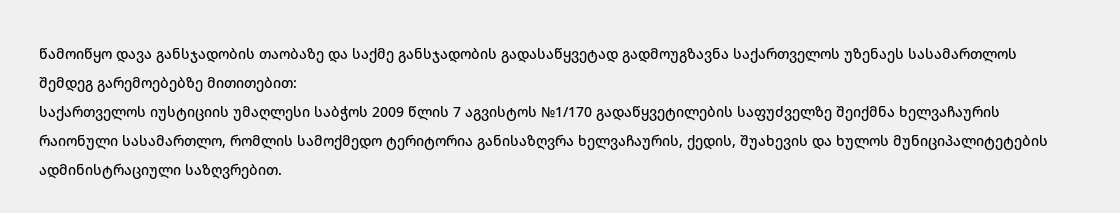წამოიწყო დავა განსჯადობის თაობაზე და საქმე განსჯადობის გადასაწყვეტად გადმოუგზავნა საქართველოს უზენაეს სასამართლოს შემდეგ გარემოებებზე მითითებით:
საქართველოს იუსტიციის უმაღლესი საბჭოს 2009 წლის 7 აგვისტოს №1/170 გადაწყვეტილების საფუძველზე შეიქმნა ხელვაჩაურის რაიონული სასამართლო, რომლის სამოქმედო ტერიტორია განისაზღვრა ხელვაჩაურის, ქედის, შუახევის და ხულოს მუნიციპალიტეტების ადმინისტრაციული საზღვრებით.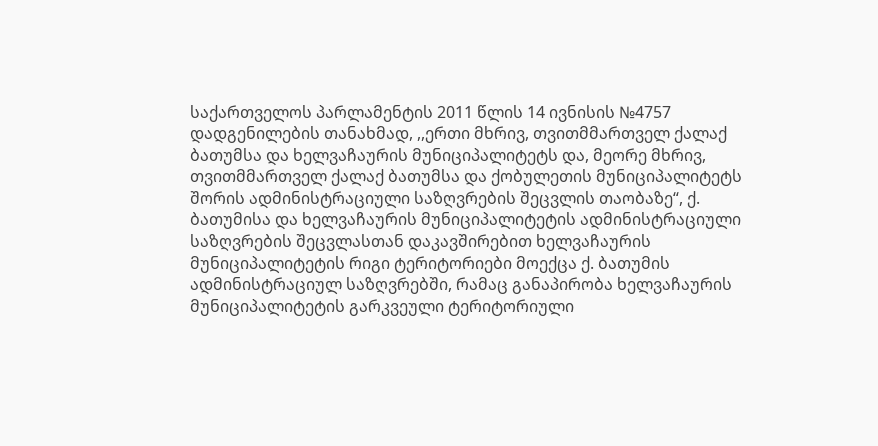საქართველოს პარლამენტის 2011 წლის 14 ივნისის №4757 დადგენილების თანახმად, ,,ერთი მხრივ, თვითმმართველ ქალაქ ბათუმსა და ხელვაჩაურის მუნიციპალიტეტს და, მეორე მხრივ, თვითმმართველ ქალაქ ბათუმსა და ქობულეთის მუნიციპალიტეტს შორის ადმინისტრაციული საზღვრების შეცვლის თაობაზე“, ქ. ბათუმისა და ხელვაჩაურის მუნიციპალიტეტის ადმინისტრაციული საზღვრების შეცვლასთან დაკავშირებით ხელვაჩაურის მუნიციპალიტეტის რიგი ტერიტორიები მოექცა ქ. ბათუმის ადმინისტრაციულ საზღვრებში, რამაც განაპირობა ხელვაჩაურის მუნიციპალიტეტის გარკვეული ტერიტორიული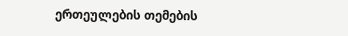ერთეულების თემების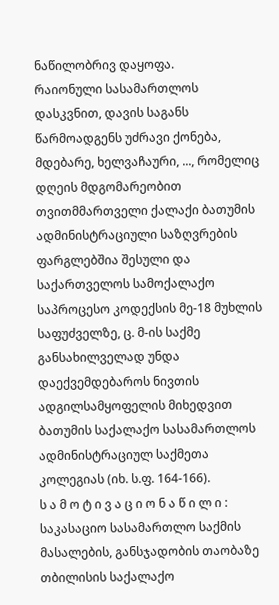ნაწილობრივ დაყოფა.
რაიონული სასამართლოს დასკვნით, დავის საგანს წარმოადგენს უძრავი ქონება, მდებარე, ხელვაჩაური, ..., რომელიც დღეის მდგომარეობით თვითმმართველი ქალაქი ბათუმის ადმინისტრაციული საზღვრების ფარგლებშია შესული და საქართველოს სამოქალაქო საპროცესო კოდექსის მე-18 მუხლის საფუძველზე, ც. მ-ის საქმე განსახილველად უნდა დაექვემდებაროს ნივთის ადგილსამყოფელის მიხედვით ბათუმის საქალაქო სასამართლოს ადმინისტრაციულ საქმეთა კოლეგიას (იხ. ს.ფ. 164-166).
ს ა მ ო ტ ი ვ ა ც ი ო ნ ა წ ი ლ ი :
საკასაციო სასამართლო საქმის მასალების, განსჯადობის თაობაზე თბილისის საქალაქო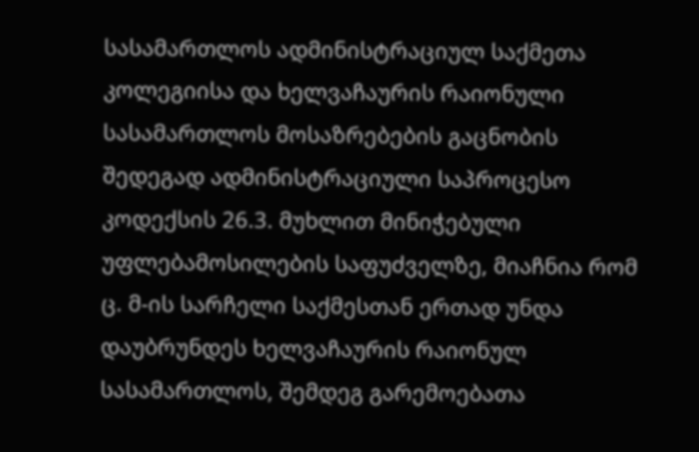სასამართლოს ადმინისტრაციულ საქმეთა კოლეგიისა და ხელვაჩაურის რაიონული სასამართლოს მოსაზრებების გაცნობის შედეგად ადმინისტრაციული საპროცესო კოდექსის 26.3. მუხლით მინიჭებული უფლებამოსილების საფუძველზე, მიაჩნია რომ ც. მ-ის სარჩელი საქმესთან ერთად უნდა დაუბრუნდეს ხელვაჩაურის რაიონულ სასამართლოს, შემდეგ გარემოებათა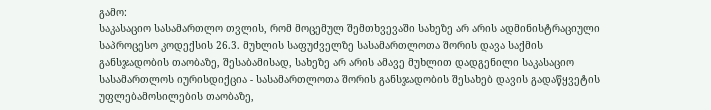გამო:
საკასაციო სასამართლო თვლის, რომ მოცემულ შემთხვევაში სახეზე არ არის ადმინისტრაციული საპროცესო კოდექსის 26.3. მუხლის საფუძველზე სასამართლოთა შორის დავა საქმის განსჯადობის თაობაზე, შესაბამისად, სახეზე არ არის ამავე მუხლით დადგენილი საკასაციო სასამართლოს იურისდიქცია - სასამართლოთა შორის განსჯადობის შესახებ დავის გადაწყვეტის უფლებამოსილების თაობაზე,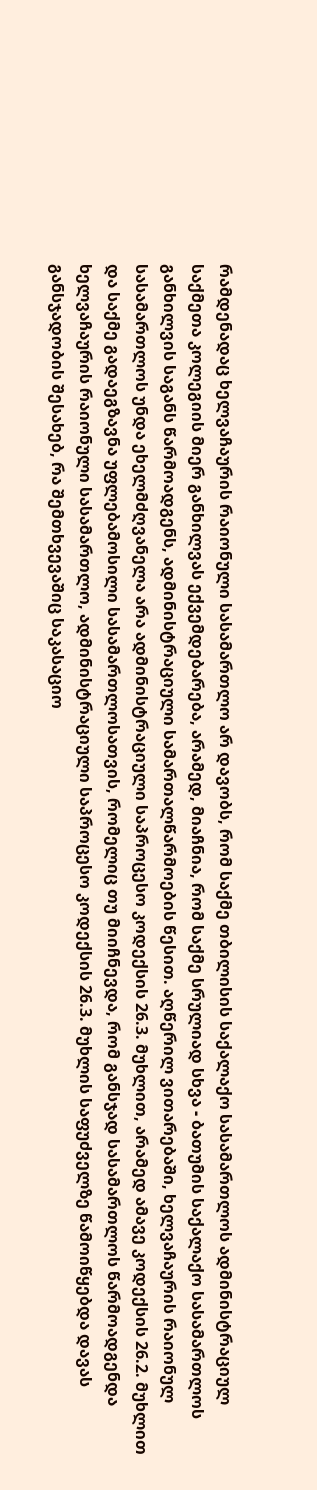რამდენადაც ხელვაჩაურის რაიონული სასამართლო არ დავობს, რომ საქმე თბილისის საქალაქო სასამართლოს ადმინისტრაციულ საქმეთა კოლეგიის მიერ განხილვას ექვემდებარება, არამედ, მიაჩნია, რომ საქმე სრულიად სხვა - ბათუმის საქალაქო სასამართლოს განხილვის საგანს წარმოადგენს, ადმინისტრაციული სამართალწარმოების წესით. აღწერილ ვითარებაში, ხელვაჩაურის რაიონულ სასამართლოს უნდა ეხელმძღვანელა არა ადმინისტრაციული საპროცესო კოდექსის 26.3. მუხლით, არამედ ამავე კოდექსის 26.2. მუხლით და საქმე გადაეგზავნა უფლებამოსილი სასამართლოსათვის, რომელიც თუ მიიჩნევდა, რომ განსჯად სასამართლოს წარმოადგენდა ხელვაჩაურის რაიონული სასამართლო, ადმინისტრაციული საპროცესო კოდექსის 26.3. მუხლის საფუძველზე წამოიწყებდა დავას განსჯადობის შესახებ, რა შემთხვევაშიც საკასაციო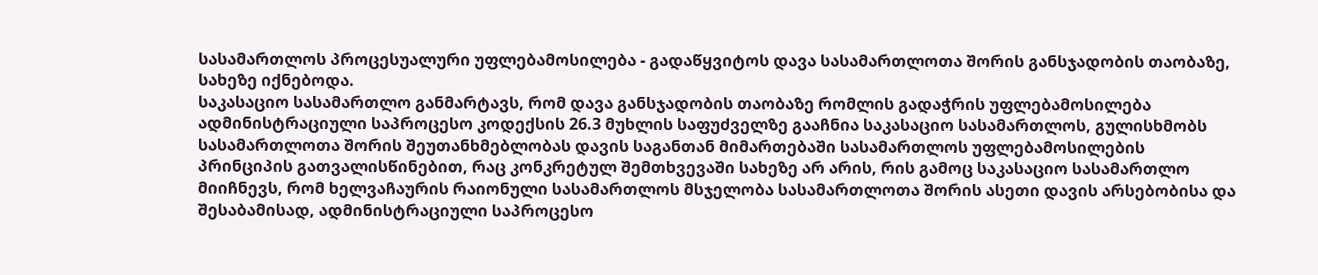სასამართლოს პროცესუალური უფლებამოსილება - გადაწყვიტოს დავა სასამართლოთა შორის განსჯადობის თაობაზე, სახეზე იქნებოდა.
საკასაციო სასამართლო განმარტავს, რომ დავა განსჯადობის თაობაზე რომლის გადაჭრის უფლებამოსილება ადმინისტრაციული საპროცესო კოდექსის 26.3 მუხლის საფუძველზე გააჩნია საკასაციო სასამართლოს, გულისხმობს სასამართლოთა შორის შეუთანხმებლობას დავის საგანთან მიმართებაში სასამართლოს უფლებამოსილების პრინციპის გათვალისწინებით, რაც კონკრეტულ შემთხვევაში სახეზე არ არის, რის გამოც საკასაციო სასამართლო მიიჩნევს, რომ ხელვაჩაურის რაიონული სასამართლოს მსჯელობა სასამართლოთა შორის ასეთი დავის არსებობისა და შესაბამისად, ადმინისტრაციული საპროცესო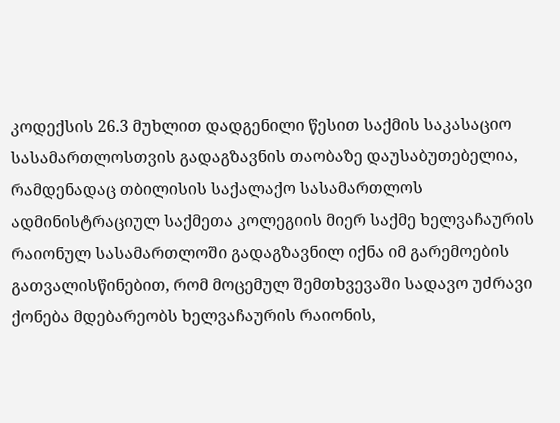კოდექსის 26.3 მუხლით დადგენილი წესით საქმის საკასაციო სასამართლოსთვის გადაგზავნის თაობაზე დაუსაბუთებელია, რამდენადაც თბილისის საქალაქო სასამართლოს ადმინისტრაციულ საქმეთა კოლეგიის მიერ საქმე ხელვაჩაურის რაიონულ სასამართლოში გადაგზავნილ იქნა იმ გარემოების გათვალისწინებით, რომ მოცემულ შემთხვევაში სადავო უძრავი ქონება მდებარეობს ხელვაჩაურის რაიონის,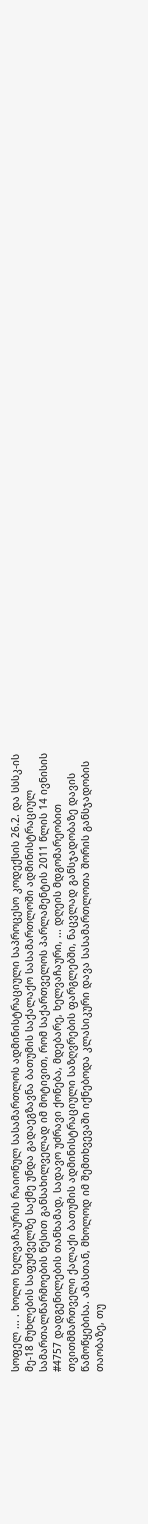სოფელ ... . ხოლო ხელვაჩაურის რაიონულ სასამართლოს ადმინისტრაციული საპროცესო კოდექსის 26.2. და სსსკ-ის მე-18 მუხლების საფუძველზე საქმე უნდა გადაეგზავნა ბათუმის საქალაქო სასამართლოში ადმინისტრაციულ სამართალწარმოების წესით განსახილველად იმ მოტივით, რომ საქართველოს პარლამენტის 2011 წლის 14 ივნისის #4757 დადგენილების თანხამად, სადავო უძრავი ქონება, მდებარე, ხელვაჩაური, ... დღეის მდგომარეობით თვითმმართველი ქალაქი ბათუმის ადმინისტრაციული საზღვრების ფარგლებში, ნაცვლად განსჯადობაზე დავის წამოწყებისა. ამასთან, მხოლოდ იმ შემთხვევაში იქნებოდა კლასიკური დავა სასამართლოთა შორის განსჯადობის თაობაზე, თუ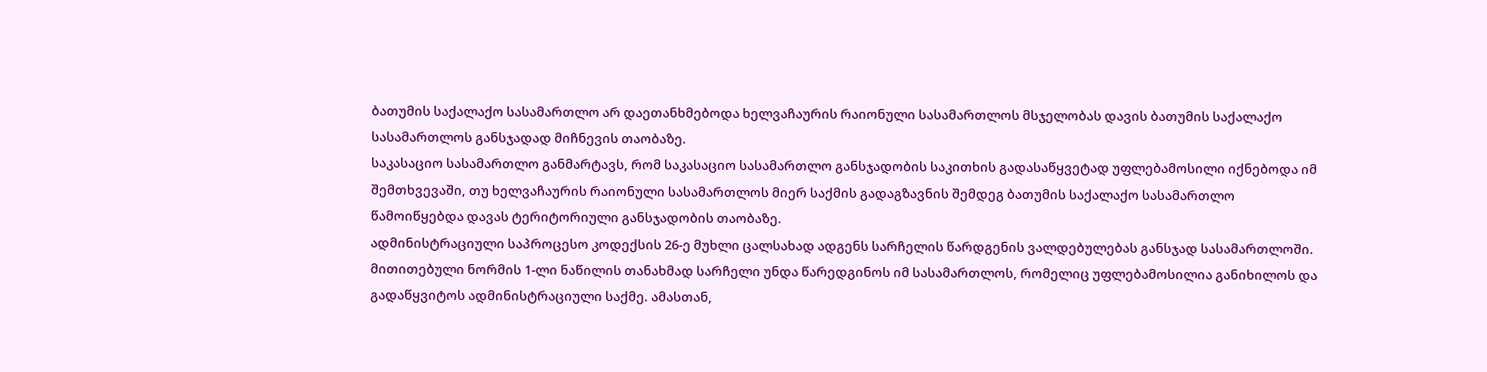ბათუმის საქალაქო სასამართლო არ დაეთანხმებოდა ხელვაჩაურის რაიონული სასამართლოს მსჯელობას დავის ბათუმის საქალაქო სასამართლოს განსჯადად მიჩნევის თაობაზე.
საკასაციო სასამართლო განმარტავს, რომ საკასაციო სასამართლო განსჯადობის საკითხის გადასაწყვეტად უფლებამოსილი იქნებოდა იმ შემთხვევაში, თუ ხელვაჩაურის რაიონული სასამართლოს მიერ საქმის გადაგზავნის შემდეგ ბათუმის საქალაქო სასამართლო წამოიწყებდა დავას ტერიტორიული განსჯადობის თაობაზე.
ადმინისტრაციული საპროცესო კოდექსის 26-ე მუხლი ცალსახად ადგენს სარჩელის წარდგენის ვალდებულებას განსჯად სასამართლოში. მითითებული ნორმის 1-ლი ნაწილის თანახმად სარჩელი უნდა წარედგინოს იმ სასამართლოს, რომელიც უფლებამოსილია განიხილოს და გადაწყვიტოს ადმინისტრაციული საქმე. ამასთან,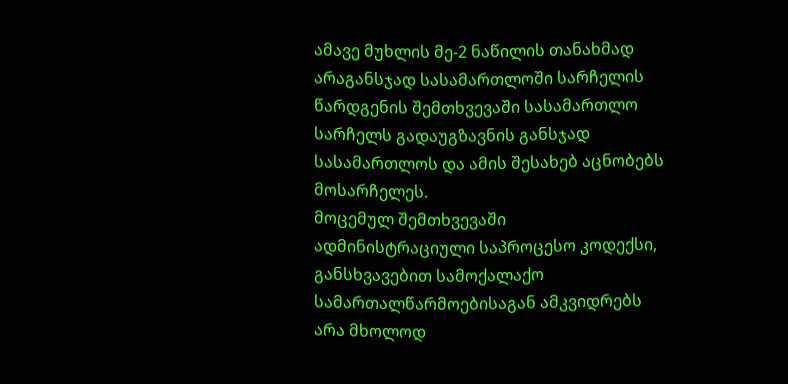ამავე მუხლის მე-2 ნაწილის თანახმად არაგანსჯად სასამართლოში სარჩელის წარდგენის შემთხვევაში სასამართლო სარჩელს გადაუგზავნის განსჯად სასამართლოს და ამის შესახებ აცნობებს მოსარჩელეს.
მოცემულ შემთხვევაში ადმინისტრაციული საპროცესო კოდექსი, განსხვავებით სამოქალაქო სამართალწარმოებისაგან ამკვიდრებს არა მხოლოდ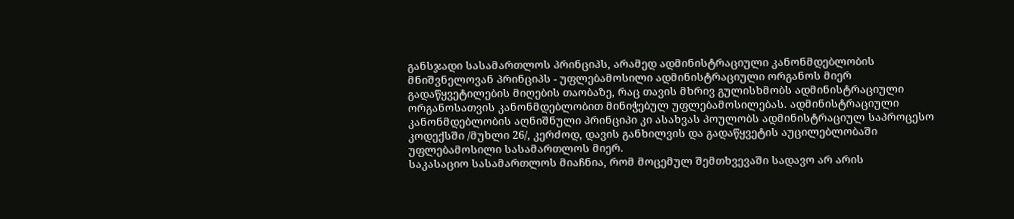განსჯადი სასამართლოს პრინციპს, არამედ ადმინისტრაციული კანონმდებლობის მნიშვნელოვან პრინციპს - უფლებამოსილი ადმინისტრაციული ორგანოს მიერ გადაწყვეტილების მიღების თაობაზე, რაც თავის მხრივ გულისხმობს ადმინისტრაციული ორგანოსათვის კანონმდებლობით მინიჭებულ უფლებამოსილებას. ადმინისტრაციული კანონმდებლობის აღნიშნული პრინციპი კი ასახვას პოულობს ადმინისტრაციულ საპროცესო კოდექსში /მუხლი 26/, კერძოდ, დავის განხილვის და გადაწყვეტის აუცილებლობაში უფლებამოსილი სასამართლოს მიერ.
საკასაციო სასამართლოს მიაჩნია, რომ მოცემულ შემთხვევაში სადავო არ არის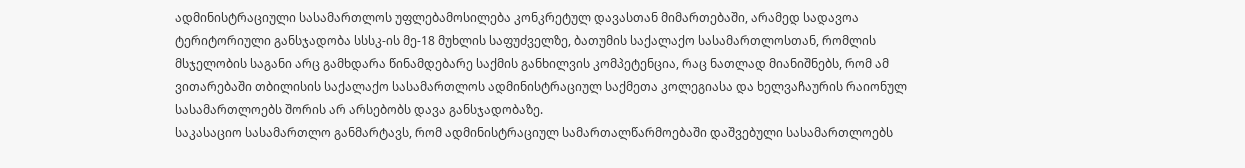ადმინისტრაციული სასამართლოს უფლებამოსილება კონკრეტულ დავასთან მიმართებაში, არამედ სადავოა ტერიტორიული განსჯადობა სსსკ-ის მე-18 მუხლის საფუძველზე, ბათუმის საქალაქო სასამართლოსთან, რომლის მსჯელობის საგანი არც გამხდარა წინამდებარე საქმის განხილვის კომპეტენცია, რაც ნათლად მიანიშნებს, რომ ამ ვითარებაში თბილისის საქალაქო სასამართლოს ადმინისტრაციულ საქმეთა კოლეგიასა და ხელვაჩაურის რაიონულ სასამართლოებს შორის არ არსებობს დავა განსჯადობაზე.
საკასაციო სასამართლო განმარტავს, რომ ადმინისტრაციულ სამართალწარმოებაში დაშვებული სასამართლოებს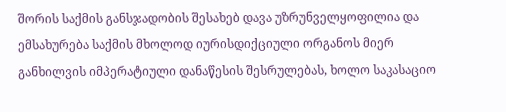შორის საქმის განსჯადობის შესახებ დავა უზრუნველყოფილია და ემსახურება საქმის მხოლოდ იურისდიქციული ორგანოს მიერ განხილვის იმპერატიული დანაწესის შესრულებას, ხოლო საკასაციო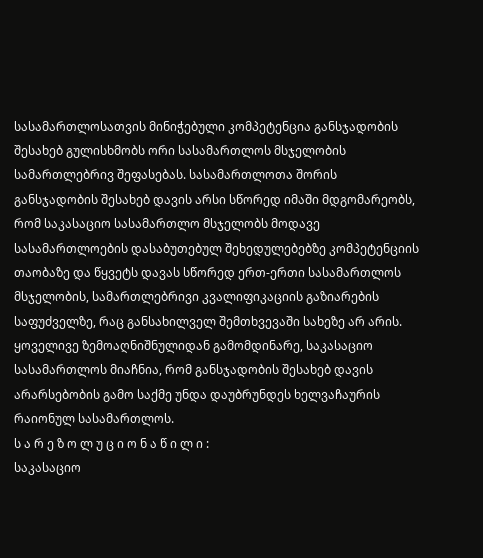სასამართლოსათვის მინიჭებული კომპეტენცია განსჯადობის შესახებ გულისხმობს ორი სასამართლოს მსჯელობის სამართლებრივ შეფასებას. სასამართლოთა შორის განსჯადობის შესახებ დავის არსი სწორედ იმაში მდგომარეობს, რომ საკასაციო სასამართლო მსჯელობს მოდავე სასამართლოების დასაბუთებულ შეხედულებებზე კომპეტენციის თაობაზე და წყვეტს დავას სწორედ ერთ-ერთი სასამართლოს მსჯელობის, სამართლებრივი კვალიფიკაციის გაზიარების საფუძველზე, რაც განსახილველ შემთხვევაში სახეზე არ არის.
ყოველივე ზემოაღნიშნულიდან გამომდინარე, საკასაციო სასამართლოს მიაჩნია, რომ განსჯადობის შესახებ დავის არარსებობის გამო საქმე უნდა დაუბრუნდეს ხელვაჩაურის რაიონულ სასამართლოს.
ს ა რ ე ზ ო ლ უ ც ი ო ნ ა წ ი ლ ი :
საკასაციო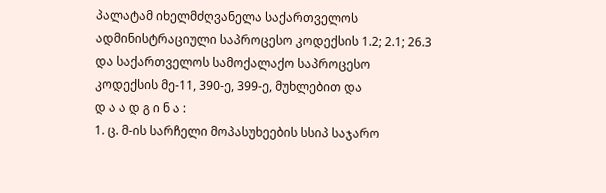პალატამ იხელმძღვანელა საქართველოს ადმინისტრაციული საპროცესო კოდექსის 1.2; 2.1; 26.3 და საქართველოს სამოქალაქო საპროცესო კოდექსის მე-11, 390-ე, 399-ე, მუხლებით და
დ ა ა დ გ ი ნ ა :
1. ც. მ-ის სარჩელი მოპასუხეების სსიპ საჯარო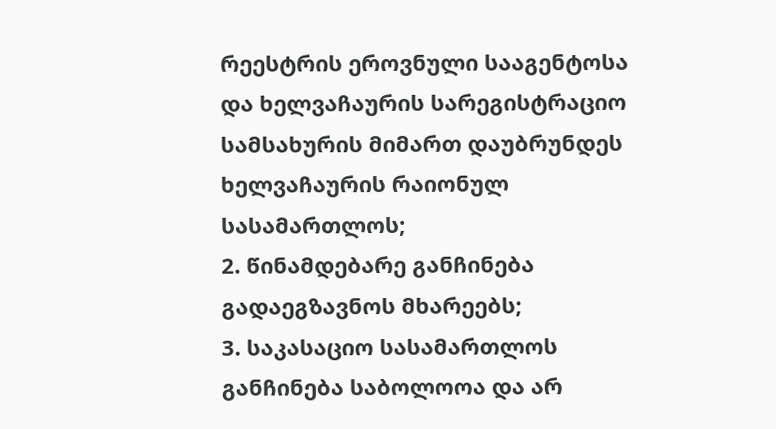რეესტრის ეროვნული სააგენტოსა და ხელვაჩაურის სარეგისტრაციო სამსახურის მიმართ დაუბრუნდეს ხელვაჩაურის რაიონულ სასამართლოს;
2. წინამდებარე განჩინება გადაეგზავნოს მხარეებს;
3. საკასაციო სასამართლოს განჩინება საბოლოოა და არ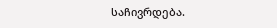საჩივრდება.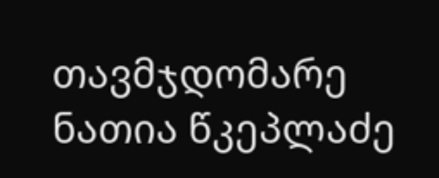თავმჯდომარე ნათია წკეპლაძე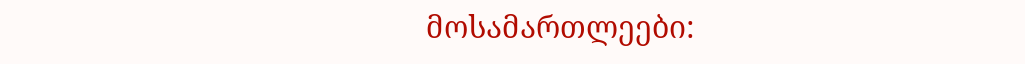მოსამართლეები: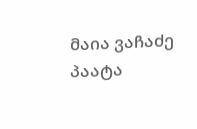მაია ვაჩაძე
პაატა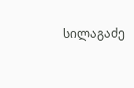სილაგაძე